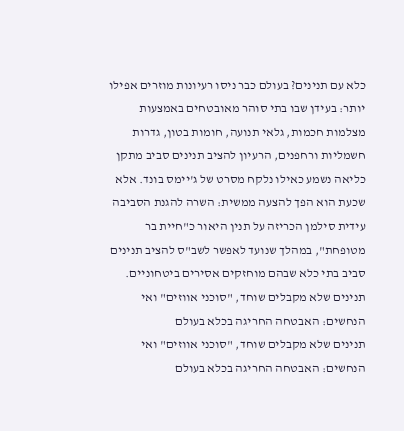כלא עם תנינים? בעולם כבר ניסו רעיונות מוזרים אפילו יותר: בעידן שבו בתי סוהר מאובטחים באמצעות מצלמות חכמות, גלאי תנועה, חומות בטון, גדרות חשמליות ורחפנים, הרעיון להציב תנינים סביב מתקן כליאה נשמע כאילו נלקח מסרט של ג'יימס בונד. אלא שכעת הוא הפך להצעה ממשית: השרה להגנת הסביבה עידית סילמן הכריזה על תנין היאור כ"חיית בר מטופחת", במהלך שנועד לאפשר לשב"ס להציב תנינים סביב בתי כלא שבהם מוחזקים אסירים ביטחוניים.
תנינים שלא מקבלים שוחד, "סוכני אווזים" ואי הנחשים: האבטחה החריגה בכלא בעולם
תנינים שלא מקבלים שוחד, "סוכני אווזים" ואי הנחשים: האבטחה החריגה בכלא בעולם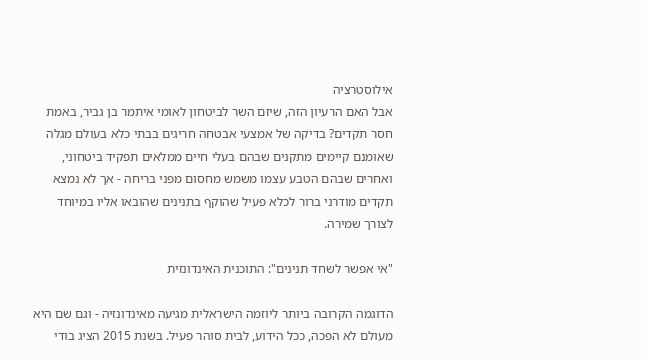אילוסטרציה
אבל האם הרעיון הזה, שיזם השר לביטחון לאומי איתמר בן גביר, באמת חסר תקדים? בדיקה של אמצעי אבטחה חריגים בבתי כלא בעולם מגלה שאומנם קיימים מתקנים שבהם בעלי חיים ממלאים תפקיד ביטחוני, ואחרים שבהם הטבע עצמו משמש מחסום מפני בריחה - אך לא נמצא תקדים מודרני ברור לכלא פעיל שהוקף בתנינים שהובאו אליו במיוחד לצורך שמירה.

"אי אפשר לשחד תנינים": התוכנית האינדונזית

הדוגמה הקרובה ביותר ליוזמה הישראלית מגיעה מאינדונזיה - וגם שם היא מעולם לא הפכה, ככל הידוע, לבית סוהר פעיל. בשנת 2015 הציג בודי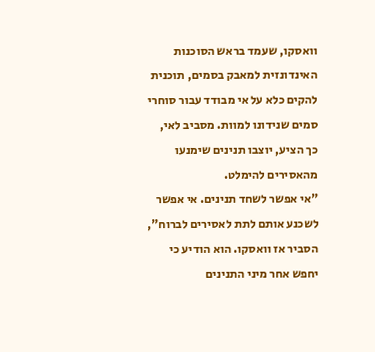וואסקו, שעמד בראש הסוכנות האינדונזית למאבק בסמים, תוכנית להקים כלא על אי מבודד עבור סוחרי סמים שנידונו למוות. מסביב לאי, כך הציע, יוצבו תנינים שימנעו מהאסירים להימלט.
"אי אפשר לשחד תנינים. אי אפשר לשכנע אותם לתת לאסירים לברוח", הסביר אז וואסקו. הוא הודיע כי יחפש אחר מיני התנינים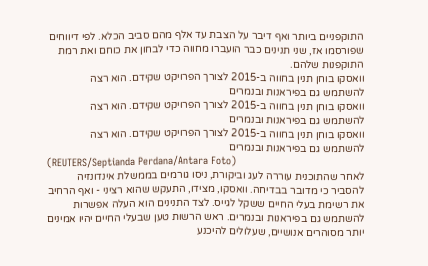התוקפניים ביותר ואף דיבר על הצבת עד אלף מהם סביב הכלא. לפי דיווחים שפורסמו אז, שני תנינים כבר הועברו מחווה כדי לבחון את כוחם ואת רמת התוקפנות שלהם.
וואסקו בוחן תנין בחווה ב-2015 לצורך הפרויקט שקידם. הוא רצה להשתמש גם בפיראנות ובנמרים
וואסקו בוחן תנין בחווה ב-2015 לצורך הפרויקט שקידם. הוא רצה להשתמש גם בפיראנות ובנמרים
וואסקו בוחן תנין בחווה ב-2015 לצורך הפרויקט שקידם. הוא רצה להשתמש גם בפיראנות ובנמרים
(REUTERS/Septianda Perdana/Antara Foto)
לאחר שהתוכנית עוררה לעג וביקורת, ניסו גורמים בממשלת אינדונזיה להסביר כי מדובר בבדיחה. וואסקו, מצידו, התעקש שהוא רציני - ואף הרחיב את רשימת בעלי החיים ששקל לגייס. לצד התנינים הוא העלה אפשרות להשתמש גם בפיראנות ובנמרים. ראש הרשות טען שבעלי החיים יהיו אמינים יותר מסוהרים אנושיים, שעלולים להיכנע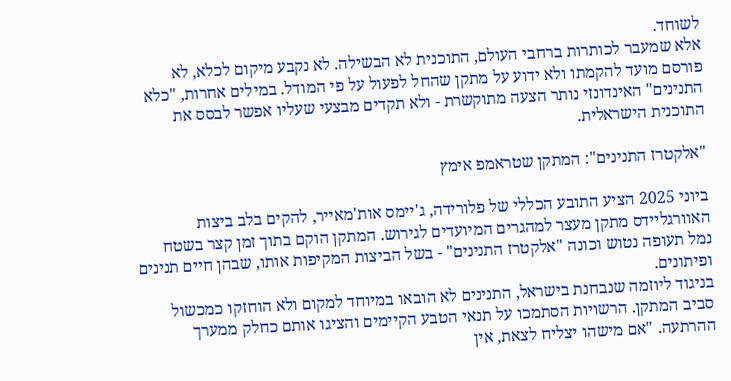לשוחד.
אלא שמעבר לכותרות ברחבי העולם, התוכנית לא הבשילה. לא נקבע מיקום לכלא, לא פורסם מועד להקמתו ולא ידוע על מתקן שהחל לפעול על פי המודל. במילים אחרות, "כלא התנינים" האינדונזי נותר הצעה מתוקשרת - ולא תקדים מבצעי שעליו אפשר לבסס את התוכנית הישראלית.

"אלקטרז התנינים": המתקן שטראמפ אימץ

ביוני 2025 הציע התובע הכללי של פלורידה, ג'יימס אות'מאייר, להקים בלב ביצות האוורגליידס מתקן מעצר למהגרים המיועדים לגירוש. המתקן הוקם בתוך זמן קצר בשטח נמל תעופה נטוש וכונה "אלקטרז התנינים" - בשל הביצות המקיפות אותו, שבהן חיים תנינים ופיתונים.
בניגוד ליוזמה שנבחנת בישראל, התנינים לא הובאו במיוחד למקום ולא הוחזקו כמכשול סביב המתקן. הרשויות הסתמכו על תנאי הטבע הקיימים והציגו אותם כחלק ממערך ההרתעה. "אם מישהו יצליח לצאת, אין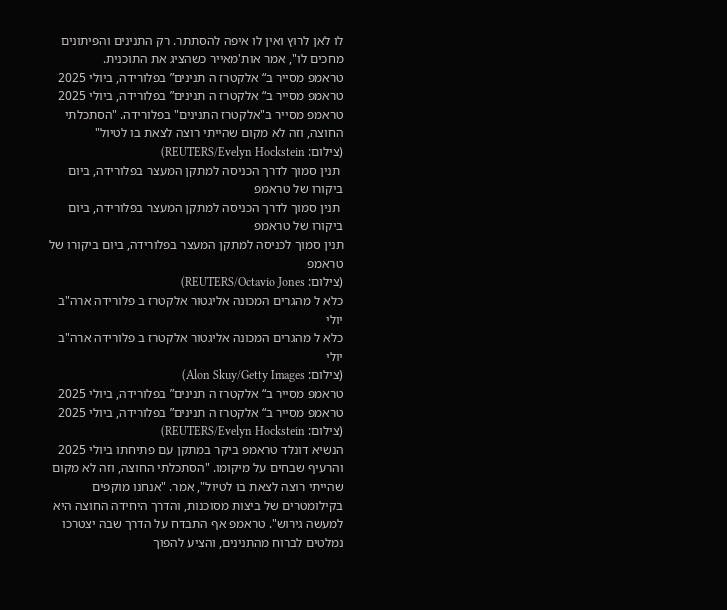לו לאן לרוץ ואין לו איפה להסתתר. רק התנינים והפיתונים מחכים לו", אמר אות'מאייר כשהציג את התוכנית.
טראמפ מסייר ב“ אלקטרז ה תנינים” בפלורידה, ביולי 2025
טראמפ מסייר ב“ אלקטרז ה תנינים” בפלורידה, ביולי 2025
טראמפ מסייר ב"אלקטרז התנינים" בפלורידה. "הסתכלתי החוצה, וזה לא מקום שהייתי רוצה לצאת בו לטיול"
(צילום: REUTERS/Evelyn Hockstein)
 תנין סמוך לדרך הכניסה למתקן המעצר בפלורידה, ביום ביקורו של טראמפ
 תנין סמוך לדרך הכניסה למתקן המעצר בפלורידה, ביום ביקורו של טראמפ
תנין סמוך לכניסה למתקן המעצר בפלורידה, ביום ביקורו של טראמפ
(צילום: REUTERS/Octavio Jones)
כלא ל מהגרים המכונה אליגטור אלקטרז ב פלורידה ארה"ב יולי
כלא ל מהגרים המכונה אליגטור אלקטרז ב פלורידה ארה"ב יולי
(צילום: Alon Skuy/Getty Images)
טראמפ מסייר ב“ אלקטרז ה תנינים” בפלורידה, ביולי 2025
טראמפ מסייר ב“ אלקטרז ה תנינים” בפלורידה, ביולי 2025
(צילום: REUTERS/Evelyn Hockstein)
הנשיא דונלד טראמפ ביקר במתקן עם פתיחתו ביולי 2025 והרעיף שבחים על מיקומו. "הסתכלתי החוצה, וזה לא מקום שהייתי רוצה לצאת בו לטיול", אמר. "אנחנו מוקפים בקילומטרים של ביצות מסוכנות, והדרך היחידה החוצה היא למעשה גירוש". טראמפ אף התבדח על הדרך שבה יצטרכו נמלטים לברוח מהתנינים, והציע להפוך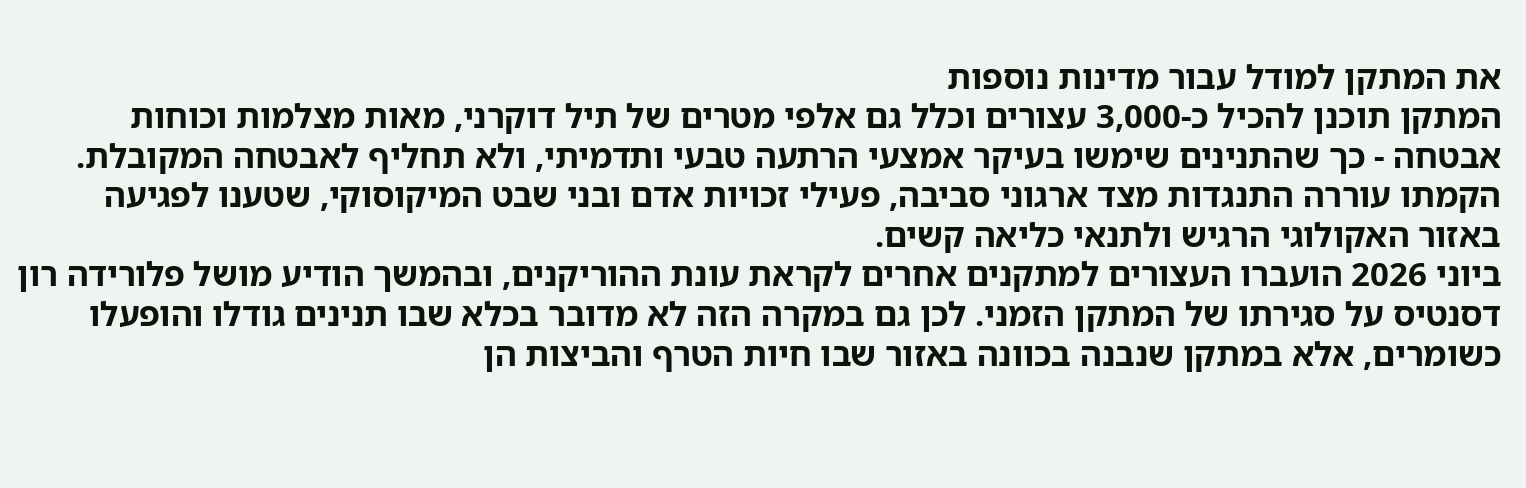את המתקן למודל עבור מדינות נוספות
המתקן תוכנן להכיל כ-3,000 עצורים וכלל גם אלפי מטרים של תיל דוקרני, מאות מצלמות וכוחות אבטחה - כך שהתנינים שימשו בעיקר אמצעי הרתעה טבעי ותדמיתי, ולא תחליף לאבטחה המקובלת. הקמתו עוררה התנגדות מצד ארגוני סביבה, פעילי זכויות אדם ובני שבט המיקוסוקי, שטענו לפגיעה באזור האקולוגי הרגיש ולתנאי כליאה קשים.
ביוני 2026 הועברו העצורים למתקנים אחרים לקראת עונת ההוריקנים, ובהמשך הודיע מושל פלורידה רון דסנטיס על סגירתו של המתקן הזמני. לכן גם במקרה הזה לא מדובר בכלא שבו תנינים גודלו והופעלו כשומרים, אלא במתקן שנבנה בכוונה באזור שבו חיות הטרף והביצות הן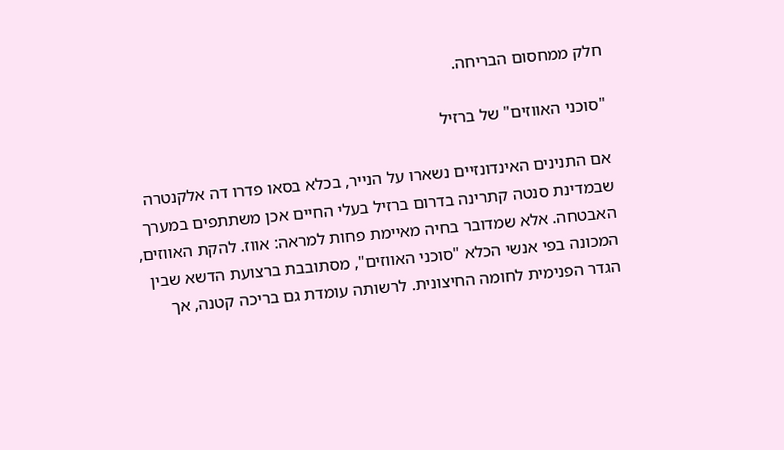חלק ממחסום הבריחה.

"סוכני האווזים" של ברזיל

אם התנינים האינדונזיים נשארו על הנייר, בכלא בסאו פדרו דה אלקנטרה שבמדינת סנטה קתרינה בדרום ברזיל בעלי החיים אכן משתתפים במערך האבטחה. אלא שמדובר בחיה מאיימת פחות למראה: אווז. להקת האווזים, המכונה בפי אנשי הכלא "סוכני האווזים", מסתובבת ברצועת הדשא שבין הגדר הפנימית לחומה החיצונית. לרשותה עומדת גם בריכה קטנה, אך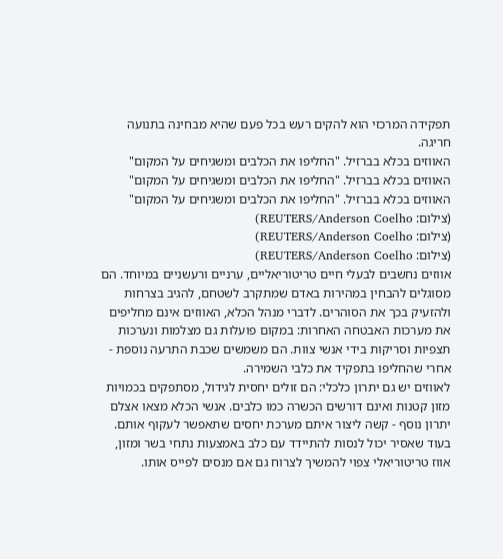תפקידה המרכזי הוא להקים רעש בכל פעם שהיא מבחינה בתנועה חריגה.
האווזים בכלא בברזיל. "החליפו את הכלבים ומשגיחים על המקום"
האווזים בכלא בברזיל. "החליפו את הכלבים ומשגיחים על המקום"
האווזים בכלא בברזיל. "החליפו את הכלבים ומשגיחים על המקום"
(צילום: REUTERS/Anderson Coelho)
(צילום: REUTERS/Anderson Coelho)
(צילום: REUTERS/Anderson Coelho)
אווזים נחשבים לבעלי חיים טריטוריאליים, ערניים ורעשניים במיוחד. הם מסוגלים להבחין במהירות באדם שמתקרב לשטחם, להגיב בצרחות ולהזעיק בכך את הסוהרים. לדברי מנהל הכלא, האווזים אינם מחליפים את מערכות האבטחה האחרות: במקום פועלות גם מצלמות ונערכות תצפיות וסריקות בידי אנשי צוות. הם משמשים שכבת התרעה נוספת - אחרי שהחליפו בתפקיד את כלבי השמירה.
לאווזים יש גם יתרון כלכלי: הם זולים יחסית לגידול, מסתפקים בכמויות מזון קטנות ואינם דורשים הכשרה כמו כלבים. אנשי הכלא מצאו אצלם יתרון נוסף - קשה ליצור איתם מערכת יחסים שתאפשר לעקוף אותם. בעוד שאסיר יכול לנסות להתיידד עם כלב באמצעות נתחי בשר ומזון, אווז טריטוריאלי צפוי להמשיך לצרוח גם אם מנסים לפייס אותו.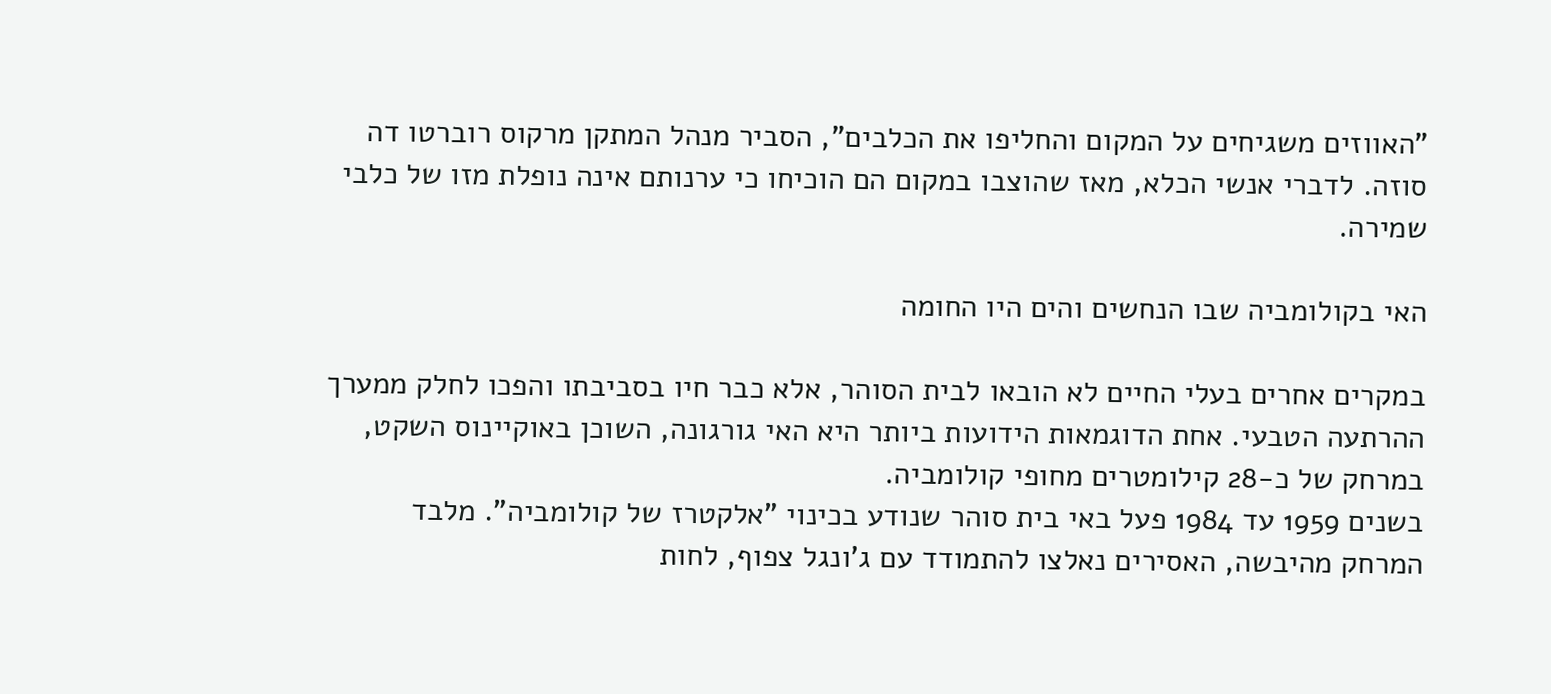"האווזים משגיחים על המקום והחליפו את הכלבים", הסביר מנהל המתקן מרקוס רוברטו דה סוזה. לדברי אנשי הכלא, מאז שהוצבו במקום הם הוכיחו כי ערנותם אינה נופלת מזו של כלבי שמירה.

האי בקולומביה שבו הנחשים והים היו החומה

במקרים אחרים בעלי החיים לא הובאו לבית הסוהר, אלא כבר חיו בסביבתו והפכו לחלק ממערך ההרתעה הטבעי. אחת הדוגמאות הידועות ביותר היא האי גורגונה, השוכן באוקיינוס השקט, במרחק של כ-28 קילומטרים מחופי קולומביה.
בשנים 1959 עד 1984 פעל באי בית סוהר שנודע בכינוי "אלקטרז של קולומביה". מלבד המרחק מהיבשה, האסירים נאלצו להתמודד עם ג'ונגל צפוף, לחות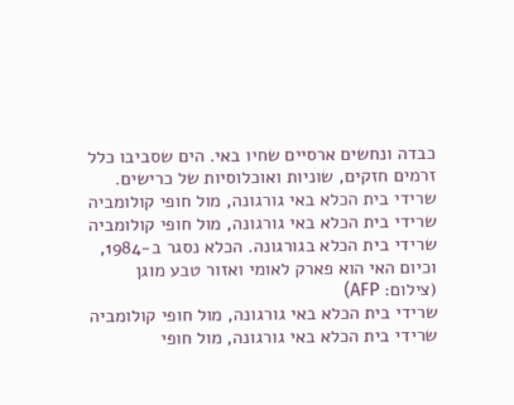כבדה ונחשים ארסיים שחיו באי. הים שסביבו כלל זרמים חזקים, שוניות ואוכלוסיות של כרישים.
שרידי בית הכלא באי גורגונה, מול חופי קולומביה
שרידי בית הכלא באי גורגונה, מול חופי קולומביה
שרידי בית הכלא בגורגונה. הכלא נסגר ב-1984, וכיום האי הוא פארק לאומי ואזור טבע מוגן
(צילום: AFP)
שרידי בית הכלא באי גורגונה, מול חופי קולומביה
שרידי בית הכלא באי גורגונה, מול חופי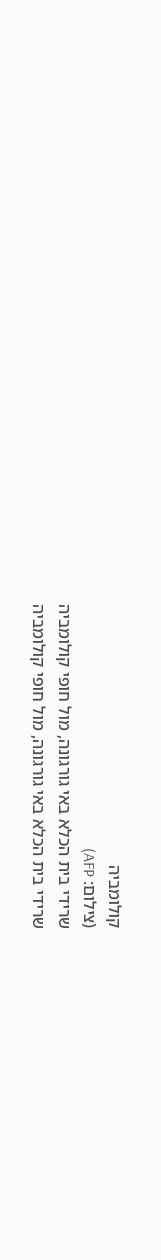קולומביה
(צילום: AFP)
שרידי בית הכלא באי גורגונה, מול חופי קולומביה
שרידי בית הכלא באי גורגונה, מול חופי קולומביה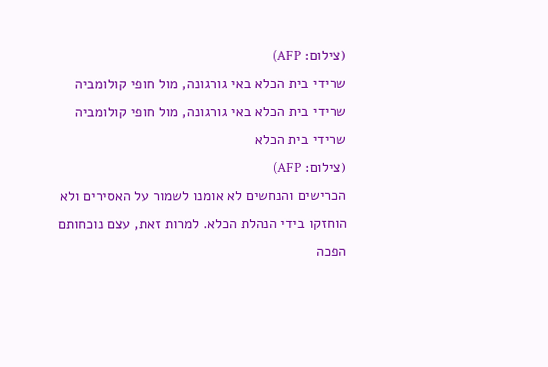(צילום: AFP)
שרידי בית הכלא באי גורגונה, מול חופי קולומביה
שרידי בית הכלא באי גורגונה, מול חופי קולומביה
שרידי בית הכלא
(צילום: AFP)
הכרישים והנחשים לא אומנו לשמור על האסירים ולא הוחזקו בידי הנהלת הכלא. למרות זאת, עצם נוכחותם הפכה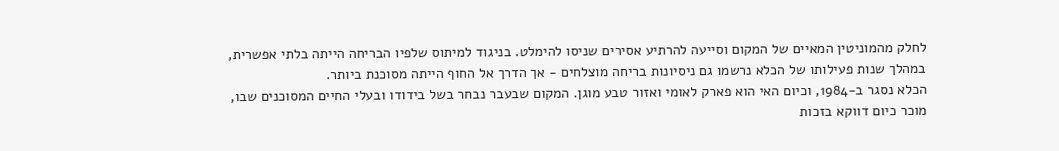לחלק מהמוניטין המאיים של המקום וסייעה להרתיע אסירים שניסו להימלט. בניגוד למיתוס שלפיו הבריחה הייתה בלתי אפשרית, במהלך שנות פעילותו של הכלא נרשמו גם ניסיונות בריחה מוצלחים - אך הדרך אל החוף הייתה מסוכנת ביותר.
הכלא נסגר ב-1984, וכיום האי הוא פארק לאומי ואזור טבע מוגן. המקום שבעבר נבחר בשל בידודו ובעלי החיים המסוכנים שבו, מוכר כיום דווקא בזכות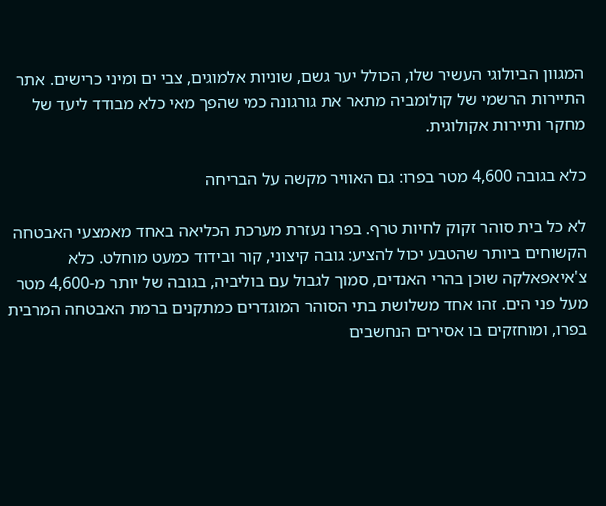המגוון הביולוגי העשיר שלו, הכולל יער גשם, שוניות אלמוגים, צבי ים ומיני כרישים. אתר התיירות הרשמי של קולומביה מתאר את גורגונה כמי שהפך מאי כלא מבודד ליעד של מחקר ותיירות אקולוגית.

כלא בגובה 4,600 מטר בפרו: גם האוויר מקשה על הבריחה

לא כל בית סוהר זקוק לחיות טרף. בפרו נעזרת מערכת הכליאה באחד מאמצעי האבטחה הקשוחים ביותר שהטבע יכול להציע: גובה קיצוני, קור ובידוד כמעט מוחלט. כלא צ'איאפאלקה שוכן בהרי האנדים, סמוך לגבול עם בוליביה, בגובה של יותר מ-4,600 מטר מעל פני הים. זהו אחד משלושת בתי הסוהר המוגדרים כמתקנים ברמת האבטחה המרבית בפרו, ומוחזקים בו אסירים הנחשבים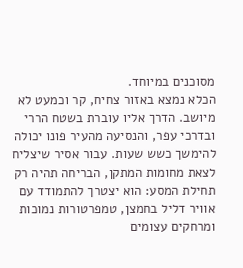מסוכנים במיוחד.
הכלא נמצא באזור צחיח, קר וכמעט לא מיושב. הדרך אליו עוברת בשטח הררי ובדרכי עפר, והנסיעה מהעיר פונו יכולה להימשך כשש שעות. עבור אסיר שיצליח לצאת מחומות המתקן, הבריחה תהיה רק תחילת המסע: הוא יצטרך להתמודד עם אוויר דליל בחמצן, טמפרטורות נמוכות ומרחקים עצומים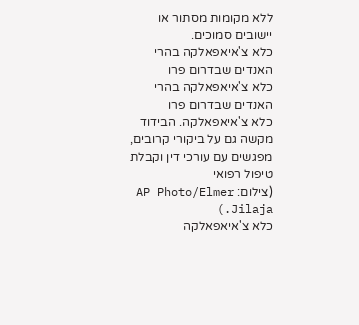ללא מקומות מסתור או יישובים סמוכים.
כלא צ'איאפאלקה בהרי האנדים שבדרום פרו
כלא צ'איאפאלקה בהרי האנדים שבדרום פרו
כלא צ'איאפאלקה. הבידוד מקשה גם על ביקורי קרובים, מפגשים עם עורכי דין וקבלת טיפול רפואי
(צילום: AP Photo/Elmer Jilaja.)
כלא צ'איאפאלקה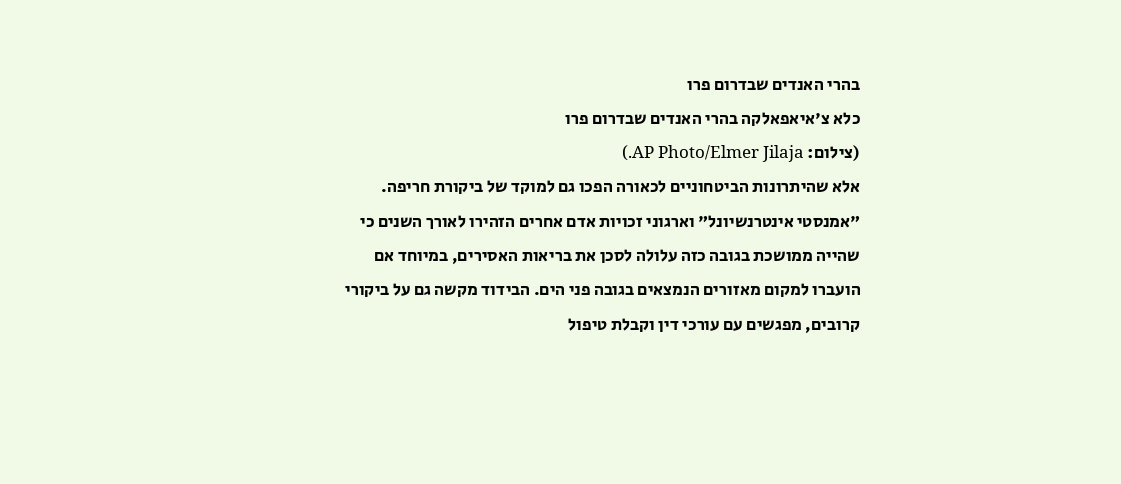בהרי האנדים שבדרום פרו
כלא צ'איאפאלקה בהרי האנדים שבדרום פרו
(צילום: AP Photo/Elmer Jilaja.)
אלא שהיתרונות הביטחוניים לכאורה הפכו גם למוקד של ביקורת חריפה. "אמנסטי אינטרנשיונל" וארגוני זכויות אדם אחרים הזהירו לאורך השנים כי שהייה ממושכת בגובה כזה עלולה לסכן את בריאות האסירים, במיוחד אם הועברו למקום מאזורים הנמצאים בגובה פני הים. הבידוד מקשה גם על ביקורי קרובים, מפגשים עם עורכי דין וקבלת טיפול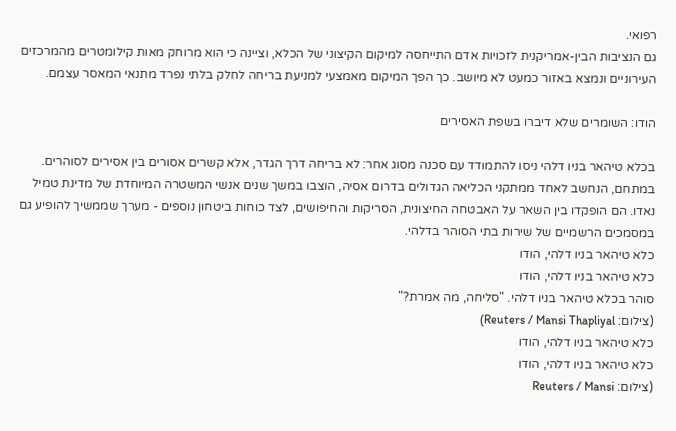רפואי.
גם הנציבות הבין-אמריקנית לזכויות אדם התייחסה למיקום הקיצוני של הכלא, וציינה כי הוא מרוחק מאות קילומטרים מהמרכזים העירוניים ונמצא באזור כמעט לא מיושב. כך הפך המיקום מאמצעי למניעת בריחה לחלק בלתי נפרד מתנאי המאסר עצמם.

הודו: השומרים שלא דיברו בשפת האסירים

בכלא טיהאר בניו דלהי ניסו להתמודד עם סכנה מסוג אחר: לא בריחה דרך הגדר, אלא קשרים אסורים בין אסירים לסוהרים. במתחם, הנחשב לאחד ממתקני הכליאה הגדולים בדרום אסיה, הוצבו במשך שנים אנשי המשטרה המיוחדת של מדינת טמיל נאדו. הם הופקדו בין השאר על האבטחה החיצונית, הסריקות והחיפושים, לצד כוחות ביטחון נוספים - מערך שממשיך להופיע גם במסמכים הרשמיים של שירות בתי הסוהר בדלהי.
כלא טיהאר בניו דלהי, הודו
כלא טיהאר בניו דלהי, הודו
סוהר בכלא טיהאר בניו דלהי. "סליחה, מה אמרת?"
(צילום: Reuters / Mansi Thapliyal)
כלא טיהאר בניו דלהי, הודו
כלא טיהאר בניו דלהי, הודו
(צילום: Reuters / Mansi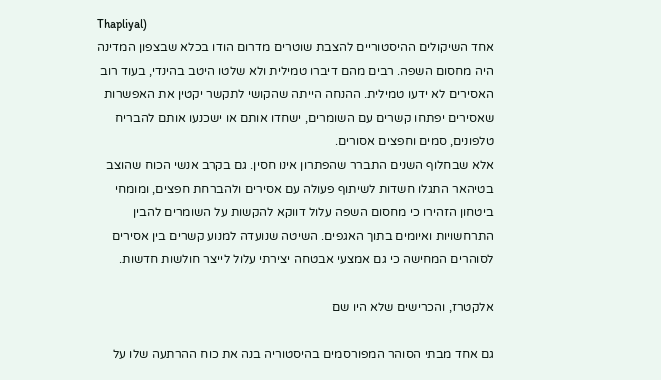Thapliyal)
אחד השיקולים ההיסטוריים להצבת שוטרים מדרום הודו בכלא שבצפון המדינה היה מחסום השפה. רבים מהם דיברו טמילית ולא שלטו היטב בהינדי, בעוד רוב האסירים לא ידעו טמילית. ההנחה הייתה שהקושי לתקשר יקטין את האפשרות שאסירים יפתחו קשרים עם השומרים, ישחדו אותם או ישכנעו אותם להבריח טלפונים, סמים וחפצים אסורים.
אלא שבחלוף השנים התברר שהפתרון אינו חסין. גם בקרב אנשי הכוח שהוצב בטיהאר התגלו חשדות לשיתוף פעולה עם אסירים ולהברחת חפצים, ומומחי ביטחון הזהירו כי מחסום השפה עלול דווקא להקשות על השומרים להבין התרחשויות ואיומים בתוך האגפים. השיטה שנועדה למנוע קשרים בין אסירים לסוהרים המחישה כי גם אמצעי אבטחה יצירתי עלול לייצר חולשות חדשות.

אלקטרז, והכרישים שלא היו שם

גם אחד מבתי הסוהר המפורסמים בהיסטוריה בנה את כוח ההרתעה שלו על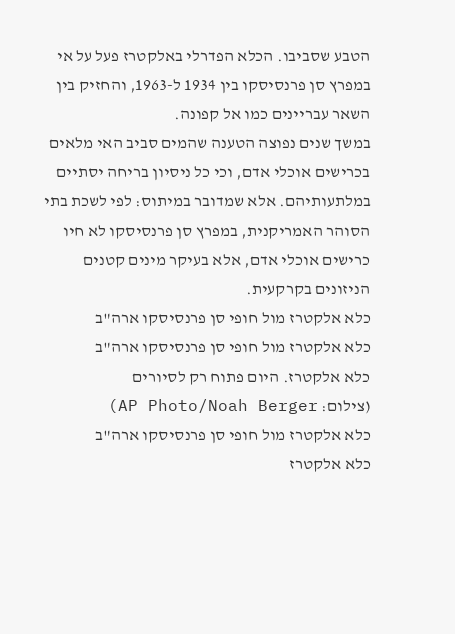הטבע שסביבו. הכלא הפדרלי באלקטרז פעל על אי במפרץ סן פרנסיסקו בין 1934 ל-1963, והחזיק בין השאר עבריינים כמו אל קפונה.
במשך שנים נפוצה הטענה שהמים סביב האי מלאים בכרישים אוכלי אדם, וכי כל ניסיון בריחה יסתיים במלתעותיהם. אלא שמדובר במיתוס: לפי לשכת בתי הסוהר האמריקנית, במפרץ סן פרנסיסקו לא חיו כרישים אוכלי אדם, אלא בעיקר מינים קטנים הניזונים בקרקעית.
כלא אלקטרז מול חופי סן פרנסיסקו ארה"ב
כלא אלקטרז מול חופי סן פרנסיסקו ארה"ב
כלא אלקטרז. היום פתוח רק לסיורים
(צילום: AP Photo/Noah Berger)
כלא אלקטרז מול חופי סן פרנסיסקו ארה"ב
כלא אלקטרז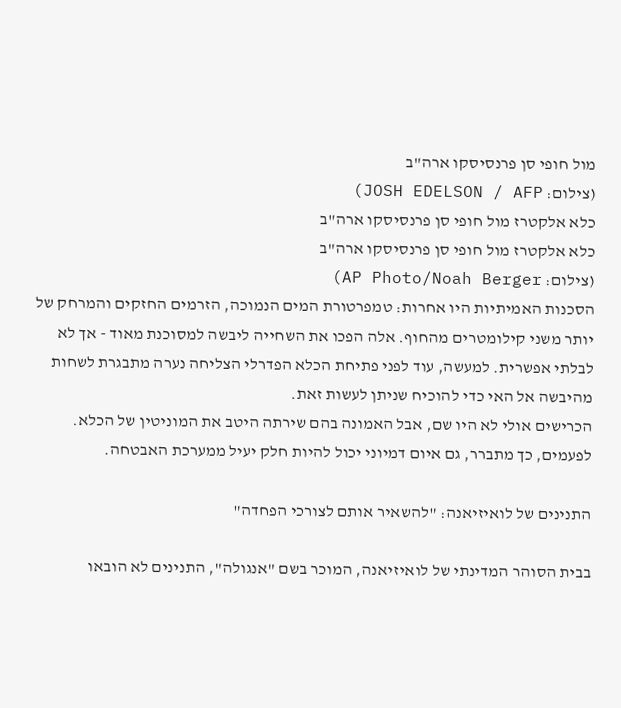מול חופי סן פרנסיסקו ארה"ב
(צילום: JOSH EDELSON / AFP)
כלא אלקטרז מול חופי סן פרנסיסקו ארה"ב
כלא אלקטרז מול חופי סן פרנסיסקו ארה"ב
(צילום: AP Photo/Noah Berger)
הסכנות האמיתיות היו אחרות: טמפרטורת המים הנמוכה, הזרמים החזקים והמרחק של יותר משני קילומטרים מהחוף. אלה הפכו את השחייה ליבשה למסוכנת מאוד - אך לא לבלתי אפשרית. למעשה, עוד לפני פתיחת הכלא הפדרלי הצליחה נערה מתבגרת לשחות מהיבשה אל האי כדי להוכיח שניתן לעשות זאת.
הכרישים אולי לא היו שם, אבל האמונה בהם שירתה היטב את המוניטין של הכלא. לפעמים, כך מתברר, גם איום דמיוני יכול להיות חלק יעיל ממערכת האבטחה.

התנינים של לואיזיאנה: "להשאיר אותם לצורכי הפחדה"

בבית הסוהר המדינתי של לואיזיאנה, המוכר בשם "אנגולה", התנינים לא הובאו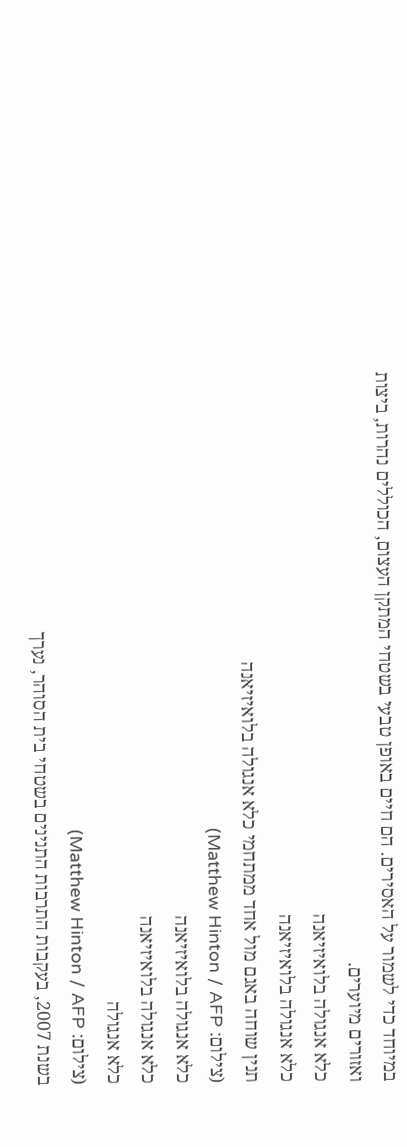במיוחד כדי לשמור על האסירים. הם חיים באופן טבעי בשטחי המתקן העצום, הכוללים נהרות, ביצות ואזורים מיוערים.
כלא אנגולה בלואיזיאנה
כלא אנגולה בלואיזיאנה
תנין שוחה באגם מול אחד ממתחמי כלא אנגולה בלואיזיאנה
(צילום: Matthew Hinton / AFP)
כלא אנגולה בלואיזיאנה
כלא אנגולה בלואיזיאנה
כלא אנגולה
(צילום: Matthew Hinton / AFP)
בשנת 2007, בעקבות התרבות התנינים בשטחי בית הסוהר, נערך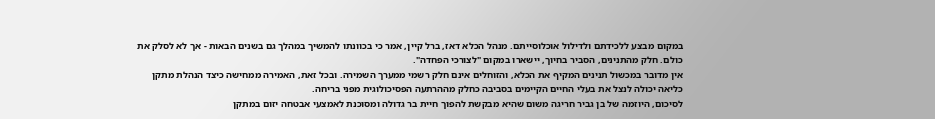במקום מבצע ללכידתם ולדילול אוכלוסייתם. מנהל הכלא דאז, ברל קיין, אמר כי בכוונתו להמשיך במהלך גם בשנים הבאות - אך לא לסלק את כולם. חלק מהתנינים, הסביר בחיוך, יישארו במקום "לצורכי הפחדה".
אין מדובר במכשול תנינים המקיף את הכלא, והזוחלים אינם חלק רשמי ממערך השמירה. ובכל זאת, האמירה ממחישה כיצד הנהלת מתקן כליאה יכולה לנצל את בעלי החיים הקיימים בסביבה כחלק מההרתעה הפסיכולוגית מפני בריחה.
לסיכום, היוזמה של בן גביר חריגה משום שהיא מבקשת להפוך חיית בר גדולה ומסוכנת לאמצעי אבטחה יזום במתקן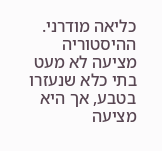כליאה מודרני. ההיסטוריה מציעה לא מעט בתי כלא שנעזרו בטבע, אך היא מציעה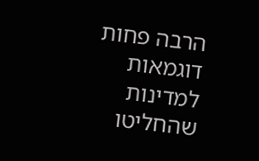הרבה פחות דוגמאות למדינות שהחליטו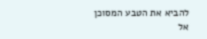להביא את הטבע המסוכן אל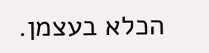הכלא בעצמן.